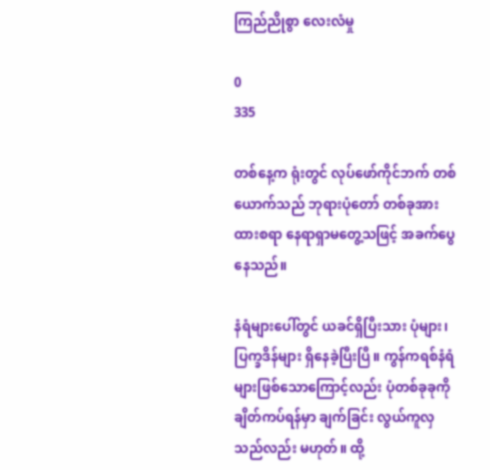ကြည်ညိုစွာ လေးလံမှု

0
335

တစ်နေ့က ရုံးတွင် လုပ်ဖော်ကိုင်ဘက် တစ်ယောက်သည် ဘုရားပုံတော် တစ်ခုအားထားစရာ နေရာရှာမတွေ့သဖြင့် အခက်ပွေနေသည်။

နံရံများပေါ်တွင် ယခင်ရှိပြီးသား ပုံများ၊ ပြက္ခဒိန်များ ရှိနေခဲ့ပြီးပြီ။ ကွန်ကရစ်နံရံများဖြစ်သောကြောင့်လည်း ပုံတစ်ခုခုကို ချိတ်ကပ်ရန်မှာ ချက်ခြင်း လွယ်ကူလှသည်လည်း မဟုတ်။ ထို့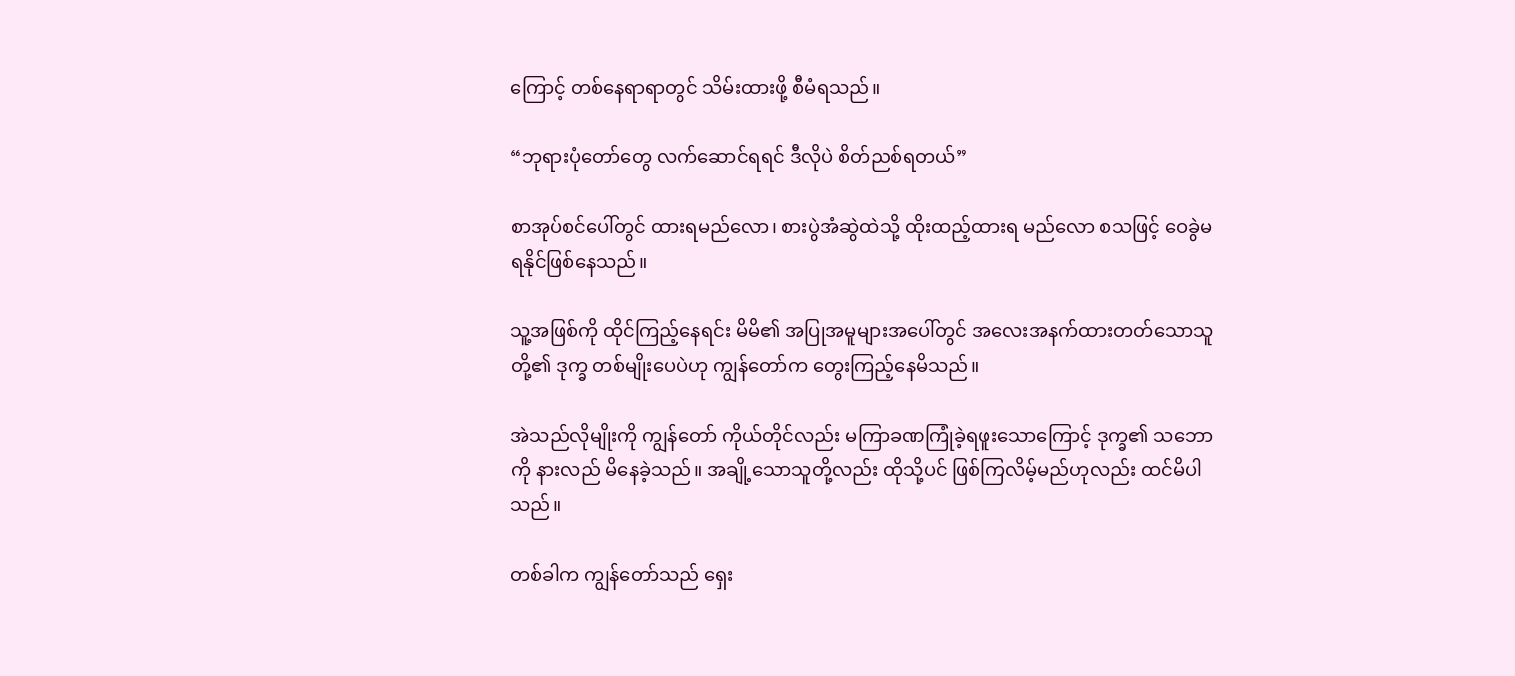ကြောင့် တစ်နေရာရာတွင် သိမ်းထားဖို့ စီမံရသည်။

“ဘုရားပုံတော်တွေ လက်ဆောင်ရရင် ဒီလိုပဲ စိတ်ညစ်ရတယ်”

စာအုပ်စင်ပေါ်တွင် ထားရမည်လော၊ စားပွဲအံဆွဲထဲသို့ ထိုးထည့်ထားရ မည်လော စသဖြင့် ဝေခွဲမရနိုင်ဖြစ်နေသည်။

သူ့အဖြစ်ကို ထိုင်ကြည့်နေရင်း မိမိ၏ အပြုအမူများအပေါ်တွင် အလေးအနက်ထားတတ်သောသူတို့၏ ဒုက္ခ တစ်မျိုးပေပဲဟု ကျွန်တော်က တွေးကြည့်နေမိသည်။

အဲသည်လိုမျိုးကို ကျွန်တော် ကိုယ်တိုင်လည်း မကြာခဏကြုံခဲ့ရဖူးသောကြောင့် ဒုက္ခ၏ သဘောကို နားလည် မိနေခဲ့သည်။ အချို့သောသူတို့လည်း ထိုသို့ပင် ဖြစ်ကြလိမ့်မည်ဟုလည်း ထင်မိပါသည်။

တစ်ခါက ကျွန်တော်သည် ရှေး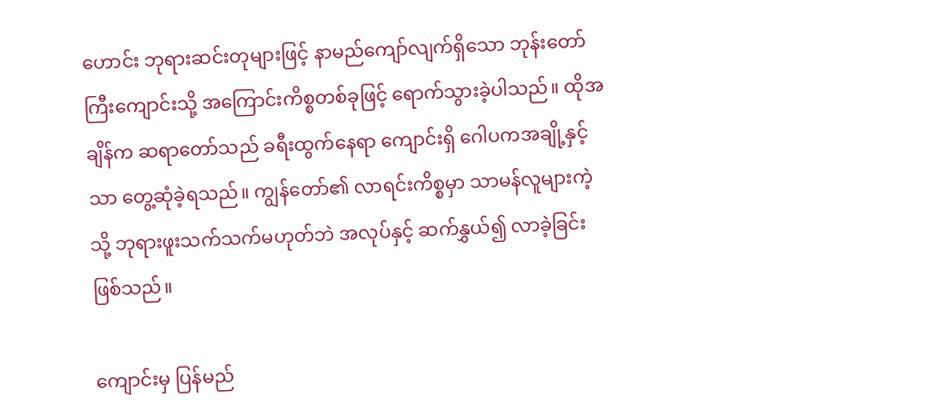ဟောင်း ဘုရားဆင်းတုများဖြင့် နာမည်ကျော်လျက်ရှိသော ဘုန်းတော်ကြီးကျောင်းသို့ အကြောင်းကိစ္စတစ်ခုဖြင့် ရောက်သွားခဲ့ပါသည်။ ထိုအချိန်က ဆရာတော်သည် ခရီးထွက်နေရာ ကျောင်းရှိ ဂေါပကအချို့နှင့်သာ တွေ့ဆုံခဲ့ရသည်။ ကျွန်တော်၏ လာရင်းကိစ္စမှာ သာမန်လူများကဲ့သို့ ဘုရားဖူးသက်သက်မဟုတ်ဘဲ အလုပ်နှင့် ဆက်နွှယ်၍ လာခဲ့ခြင်း ဖြစ်သည်။

ကျောင်းမှ ပြန်မည်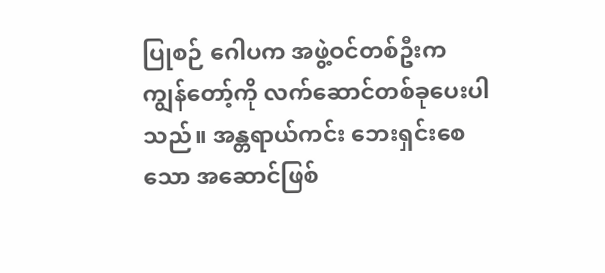ပြုစဉ် ဂေါပက အဖွဲ့ဝင်တစ်ဦးက ကျွန်တော့်ကို လက်ဆောင်တစ်ခုပေးပါသည်။ အန္တရာယ်ကင်း ဘေးရှင်းစေသော အဆောင်ဖြစ်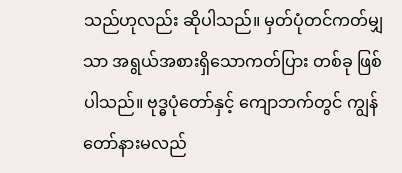သည်ဟုလည်း ဆိုပါသည်။ မှတ်ပုံတင်ကတ်မျှသာ အရွယ်အစားရှိသောကတ်ပြား တစ်ခု ဖြစ်ပါသည်။ ဗုဒ္ဓပုံတော်နှင့် ကျောဘက်တွင် ကျွန်တော်နားမလည်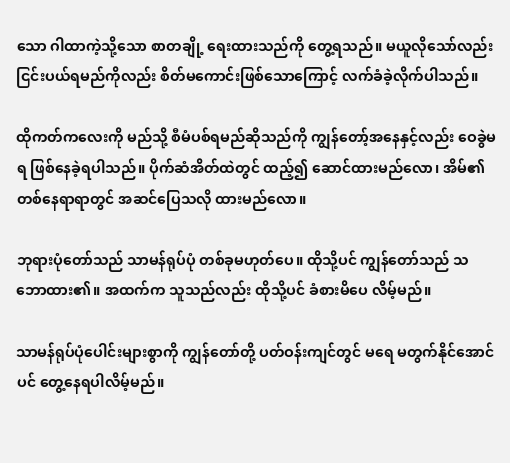သော ဂါထာကဲ့သို့သော စာတချို့ ရေးထားသည်ကို တွေ့ရသည်။ မယူလိုသော်လည်း ငြင်းပယ်ရမည်ကိုလည်း စိတ်မကောင်းဖြစ်သောကြောင့် လက်ခံခဲ့လိုက်ပါသည်။

ထိုကတ်ကလေးကို မည်သို့ စီမံပစ်ရမည်ဆိုသည်ကို ကျွန်တော့်အနေနှင့်လည်း ဝေခွဲမရ ဖြစ်နေခဲ့ရပါသည်။ ပိုက်ဆံအိတ်ထဲတွင် ထည့်၍ ဆောင်ထားမည်လော၊ အိမ်၏ တစ်နေရာရာတွင် အဆင်ပြေသလို ထားမည်လော။

ဘုရားပုံတော်သည် သာမန်ရုပ်ပုံ တစ်ခုမဟုတ်ပေ။ ထိုသို့ပင် ကျွန်တော်သည် သဘောထား၏။ အထက်က သူသည်လည်း ထိုသို့ပင် ခံစားမိပေ လိမ့်မည်။

သာမန်ရုပ်ပုံပေါင်းများစွာကို ကျွန်တော်တို့ ပတ်ဝန်းကျင်တွင် မရေ မတွက်နိုင်အောင်ပင် တွေ့နေရပါလိမ့်မည်။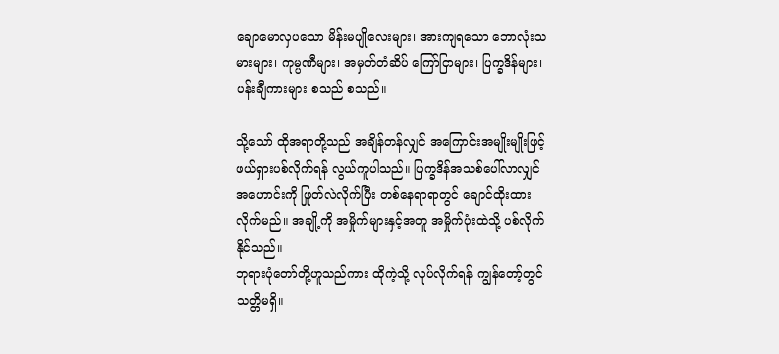ချောမောလှပသော မိန်းမပျိုလေးများ၊ အားကျရသော ဘောလုံးသမားများ၊ ကုမ္ပဏီများ၊ အမှတ်တံဆိပ် ကြော်ငြာများ၊ ပြက္ခဒိန်များ၊ ပန်းချီကားများ စသည် စသည်။

သို့သော် ထိုအရာတို့သည် အချိန်တန်လျှင် အကြောင်းအမျိုးမျိုးဖြင့် ဖယ်ရှားပစ်လိုက်ရန် လွယ်ကူပါသည်။ ပြက္ခဒိန်အသစ်ပေါ်လာလျှင် အဟောင်းကို ဖြုတ်လဲလိုက်ပြီး တစ်နေရာရာတွင် ချောင်ထိုးထားလိုက်မည်။ အချို့ကို အမှိုက်များနှင့်အတူ အမှိုက်ပုံးထဲသို့ ပစ်လိုက်နိုင်သည်။
ဘုရားပုံတော်တို့ဟူသည်ကား ထိုကဲ့သို့ လုပ်လိုက်ရန် ကျွန်တော့်တွင် သတ္တိမရှိ။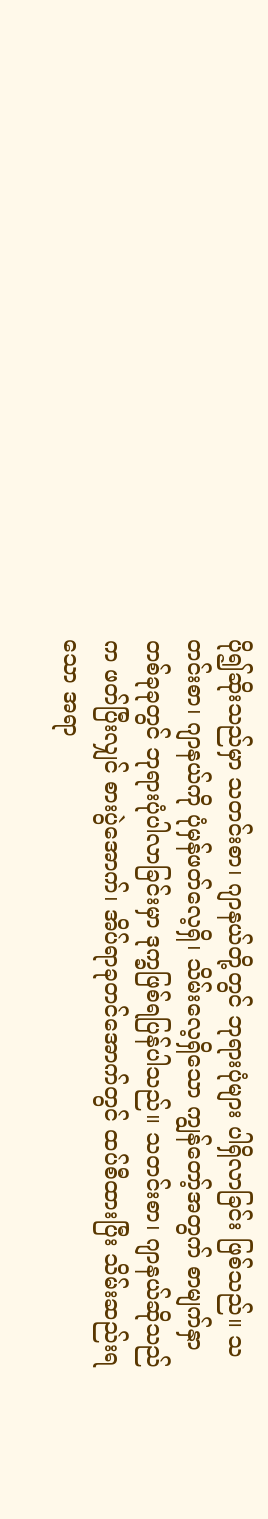ပို၍ဆိုးသည်မှာ သတင်းစာ၊ ဂျာနယ်တို့တွင် ဘုရားပုံများ ပါရှိလာခြင်း ဖြစ်သည်။ သတင်းစာ၊ ဂျာနယ်ကို ပုံမှန်ဖတ်လေ့ရှိ၊ သိမ်းလေ့ရှိသော ကျွန်တော့်အတွက် စာမျက်နှာတစ်ခုခုတွင် ဘုရားပုံပါလာခြင်းမှာ ဒုက္ခဖြစ်ရပြန်ပါသည်။ သတင်းစာ၊ ဂျာနယ်ဆိုသည်က ဖတ်ပြီးလျှင် စားပွဲအောက်၊ အိပ်ရာခုတင်အောက်တွင် ထပ်စီထားပြီး သိမ်းဆည်းရသော အရာ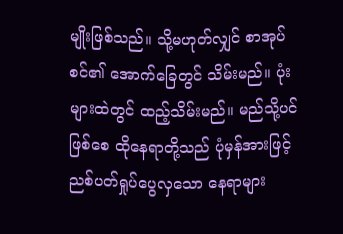မျိုးဖြစ်သည်။ သို့မဟုတ်လျှင် စာအုပ်စင်၏ အောက်ခြေတွင် သိမ်းမည်။ ပုံးများထဲတွင် ထည့်သိမ်းမည်။ မည်သို့ပင်ဖြစ်စေ ထိုနေရာတို့သည် ပုံမှန်အားဖြင့် ညစ်ပတ်ရှုပ်ပွေလှသော နေရာများ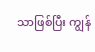သာဖြစ်ပြီး ကျွန်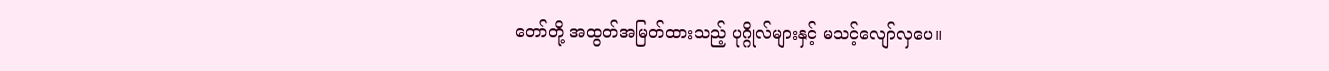တော်တို့ အထွတ်အမြတ်ထားသည့် ပုဂ္ဂိုလ်များနှင့် မသင့်လျော်လှပေ။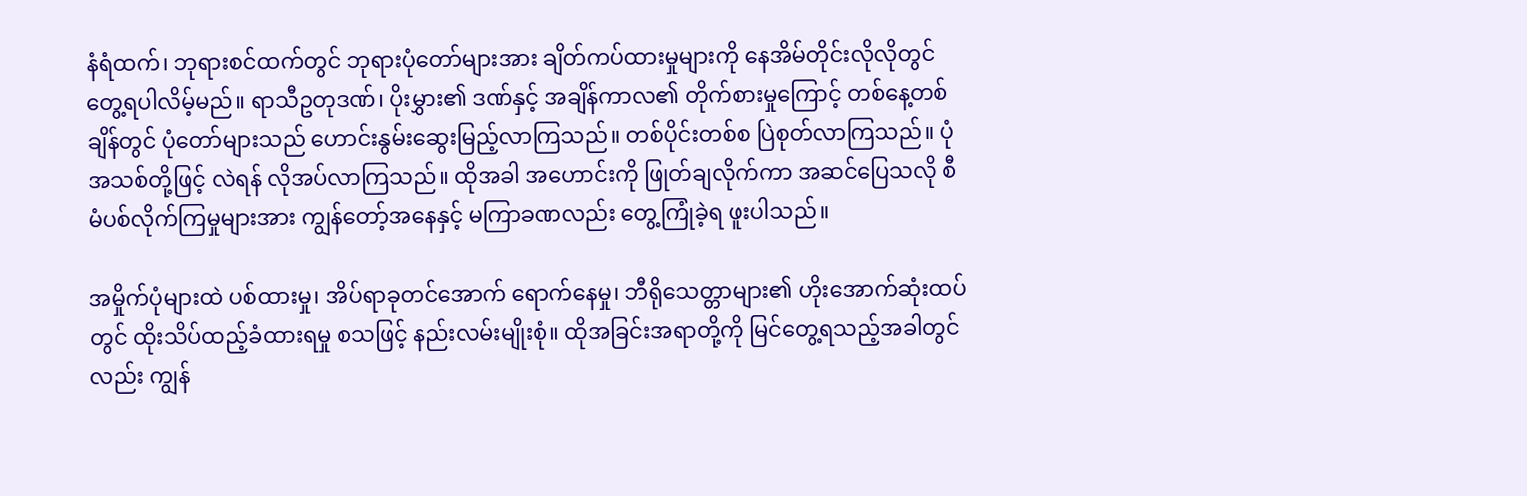နံရံထက်၊ ဘုရားစင်ထက်တွင် ဘုရားပုံတော်များအား ချိတ်ကပ်ထားမှုများကို နေအိမ်တိုင်းလိုလိုတွင် တွေ့ရပါလိမ့်မည်။ ရာသီဥတုဒဏ်၊ ပိုးမွှား၏ ဒဏ်နှင့် အချိန်ကာလ၏ တိုက်စားမှုကြောင့် တစ်နေ့တစ်ချိန်တွင် ပုံတော်များသည် ဟောင်းနွမ်းဆွေးမြည့်လာကြသည်။ တစ်ပိုင်းတစ်စ ပြဲစုတ်လာကြသည်။ ပုံအသစ်တို့ဖြင့် လဲရန် လိုအပ်လာကြသည်။ ထိုအခါ အဟောင်းကို ဖြုတ်ချလိုက်ကာ အဆင်ပြေသလို စီမံပစ်လိုက်ကြမှုများအား ကျွန်တော့်အနေနှင့် မကြာခဏလည်း တွေ့ကြုံခဲ့ရ ဖူးပါသည်။

အမှိုက်ပုံများထဲ ပစ်ထားမှု၊ အိပ်ရာခုတင်အောက် ရောက်နေမှု၊ ဘီရိုသေတ္တာများ၏ ဟိုးအောက်ဆုံးထပ်တွင် ထိုးသိပ်ထည့်ခံထားရမှု စသဖြင့် နည်းလမ်းမျိုးစုံ။ ထိုအခြင်းအရာတို့ကို မြင်တွေ့ရသည့်အခါတွင်လည်း ကျွန်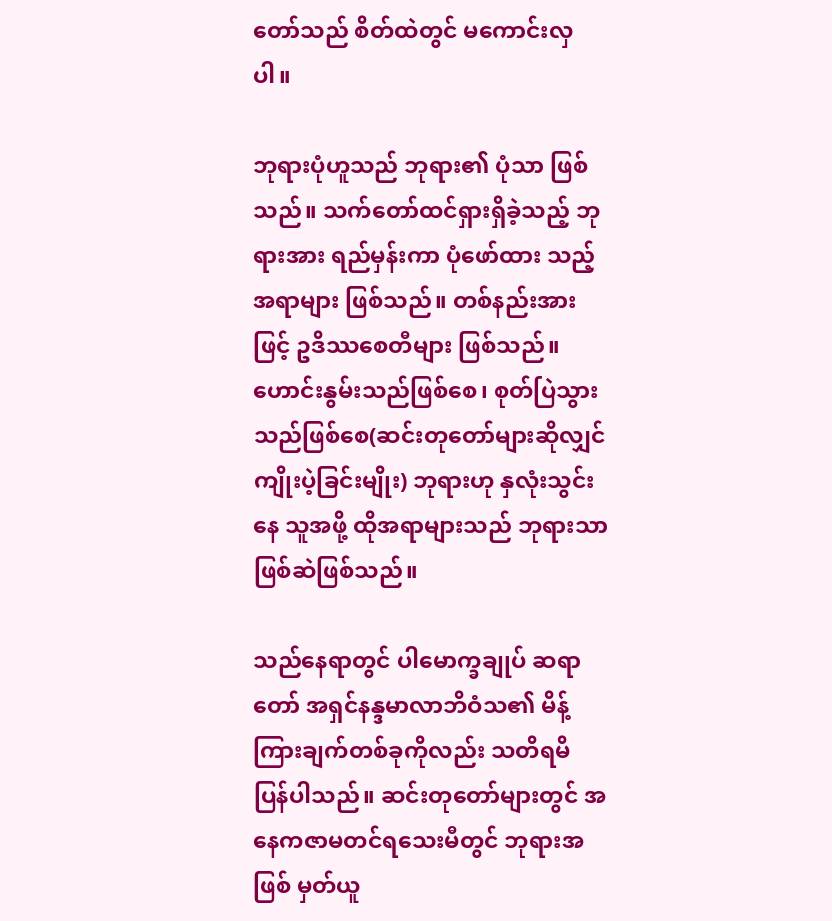တော်သည် စိတ်ထဲတွင် မကောင်းလှပါ။

ဘုရားပုံဟူသည် ဘုရား၏ ပုံသာ ဖြစ်သည်။ သက်တော်ထင်ရှားရှိခဲ့သည့် ဘုရားအား ရည်မှန်းကာ ပုံဖော်ထား သည့် အရာများ ဖြစ်သည်။ တစ်နည်းအားဖြင့် ဥဒိဿစေတီများ ဖြစ်သည်။ ဟောင်းနွမ်းသည်ဖြစ်စေ၊ စုတ်ပြဲသွား သည်ဖြစ်စေ(ဆင်းတုတော်များဆိုလျှင် ကျိုးပဲ့ခြင်းမျိုး) ဘုရားဟု နှလုံးသွင်းနေ သူအဖို့ ထိုအရာများသည် ဘုရားသာ ဖြစ်ဆဲဖြစ်သည်။

သည်နေရာတွင် ပါမောက္ခချုပ် ဆရာတော် အရှင်နန္ဒမာလာဘိဝံသ၏ မိန့်ကြားချက်တစ်ခုကိုလည်း သတိရမိ ပြန်ပါသည်။ ဆင်းတုတော်များတွင် အနေကဇာမတင်ရသေးမီတွင် ဘုရားအဖြစ် မှတ်ယူ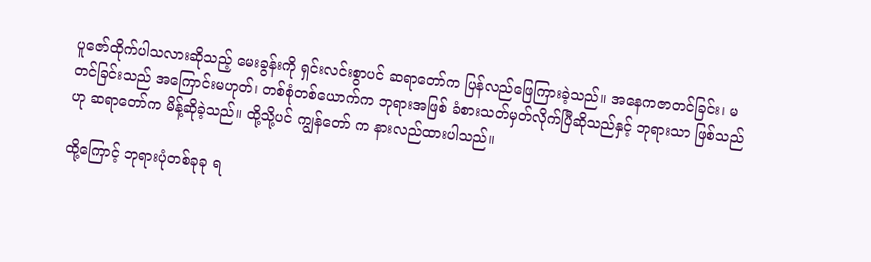ပူဇော်ထိုက်ပါသလားဆိုသည့် မေးခွန်းကို ရှင်းလင်းစွာပင် ဆရာတော်က ပြန်လည်ဖြေကြားခဲ့သည်။ အနေကဇာတင်ခြင်း၊ မတင်ခြင်းသည် အကြောင်းမဟုတ်၊ တစ်စုံတစ်ယောက်က ဘုရားအဖြစ် ခံစားသတ်မှတ်လိုက်ပြီဆိုသည်နှင့် ဘုရားသာ ဖြစ်သည်ဟု ဆရာတော်က မိန့်ဆိုခဲ့သည်။ ထို့သို့ပင် ကျွန်တော် က နားလည်ထားပါသည်။

ထို့ကြောင့် ဘုရားပုံတစ်ခုခု ရ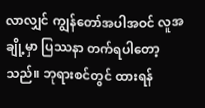လာလျှင် ကျွန်တော်အပါအဝင် လူအချို့မှာ ပြဿနာ တက်ရပါတော့သည်။ ဘုရားစင်တွင် ထားရန်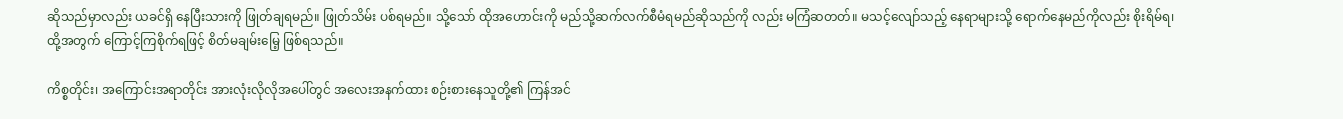ဆိုသည်မှာလည်း ယခင်ရှိ နေပြီးသားကို ဖြုတ်ချရမည်။ ဖြုတ်သိမ်း ပစ်ရမည်။ သို့သော် ထိုအဟောင်းကို မည်သို့ဆက်လက်စီမံရမည်ဆိုသည်ကို လည်း မကြံဆတတ်။ မသင့်လျော်သည့် နေရာများသို့ ရောက်နေမည်ကိုလည်း စိုးရိမ်ရ၊ ထို့အတွက် ကြောင့်ကြစိုက်ရဖြင့် စိတ်မချမ်းမြေ့ ဖြစ်ရသည်။

ကိစ္စတိုင်း၊ အကြောင်းအရာတိုင်း အားလုံးလိုလိုအပေါ်တွင် အလေးအနက်ထား စဉ်းစားနေသူတို့၏ ကြန်အင်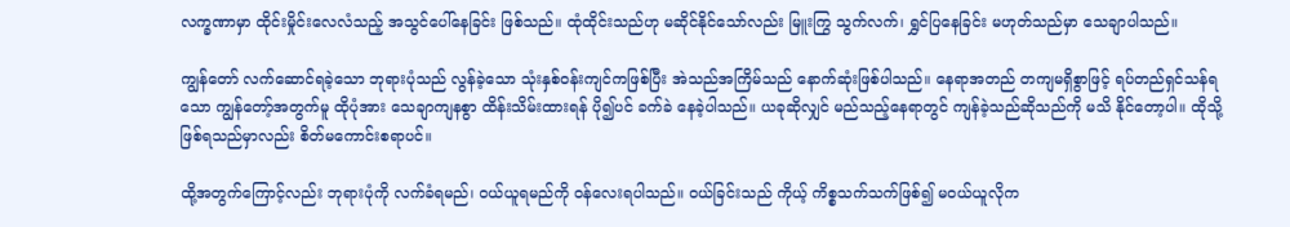လက္ခဏာမှာ ထိုင်းမှိုင်းလေလံသည့် အသွင်ပေါ်နေခြင်း ဖြစ်သည်။ ထုံထိုင်းသည်ဟု မဆိုင်နိုင်သော်လည်း မြူးကြွ သွက်လက်၊ ရွှင်ပြနေခြင်း မဟုတ်သည်မှာ သေချာပါသည်။

ကျွန်တော် လက်ဆောင်ရခဲ့သော ဘုရားပုံသည် လွန်ခဲ့သော သုံးနှစ်ဝန်းကျင်ကဖြစ်ပြီး အဲသည်အကြိမ်သည် နောက်ဆုံးဖြစ်ပါသည်။ နေရာအတည် တကျမရှိစွာဖြင့် ရပ်တည်ရှင်သန်ရသော ကျွန်တော့်အတွက်မူ ထိုပုံအား သေချာကျနစွာ ထိန်းသိမ်းထားရန် ပို၍ပင် ခက်ခဲ နေခဲ့ပါသည်။ ယခုဆိုလျှင် မည်သည့်နေရာတွင် ကျန်ခဲ့သည်ဆိုသည်ကို မသိ နိုင်တော့ပါ။ ထိုသို့ ဖြစ်ရသည်မှာလည်း စိတ်မကောင်းစရာပင်။

ထို့အတွက်ကြောင့်လည်း ဘုရားပုံကို လက်ခံရမည်၊ ဝယ်ယူရမည်ကို ဝန်လေးရပါသည်။ ဝယ်ခြင်းသည် ကိုယ့် ကိစ္စသက်သက်ဖြစ်၍ မဝယ်ယူလိုက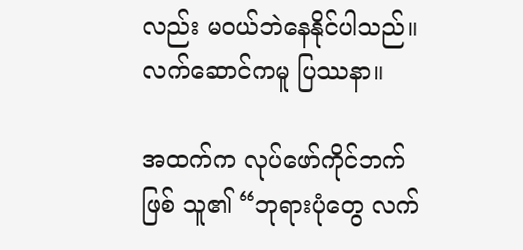လည်း မဝယ်ဘဲနေနိုင်ပါသည်။ လက်ဆောင်ကမူ ပြဿနာ။

အထက်က လုပ်ဖော်ကိုင်ဘက်ဖြစ် သူ၏ “ဘုရားပုံတွေ လက်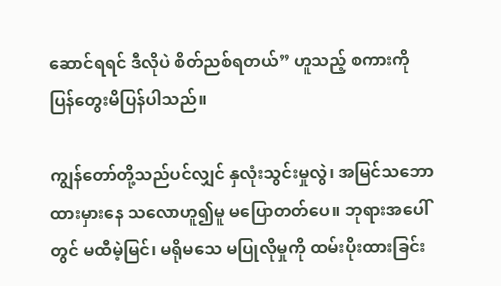ဆောင်ရရင် ဒီလိုပဲ စိတ်ညစ်ရတယ်” ဟူသည့် စကားကို ပြန်တွေးမိပြန်ပါသည်။

ကျွန်တော်တို့သည်ပင်လျှင် နှလုံးသွင်းမှုလွဲ၊ အမြင်သဘောထားမှားနေ သလောဟူ၍မူ မပြောတတ်ပေ။ ဘုရားအပေါ်တွင် မထီမဲ့မြင်၊ မရိုမသေ မပြုလိုမှုကို ထမ်းပိုးထားခြင်း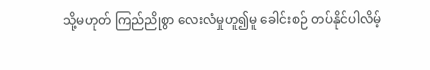သို့မဟုတ် ကြည်ညိုစွာ လေးလံမှုဟူ၍မူ ခေါင်းစဉ် တပ်နိုင်ပါလိမ့်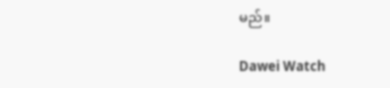မည်။

Dawei Watch